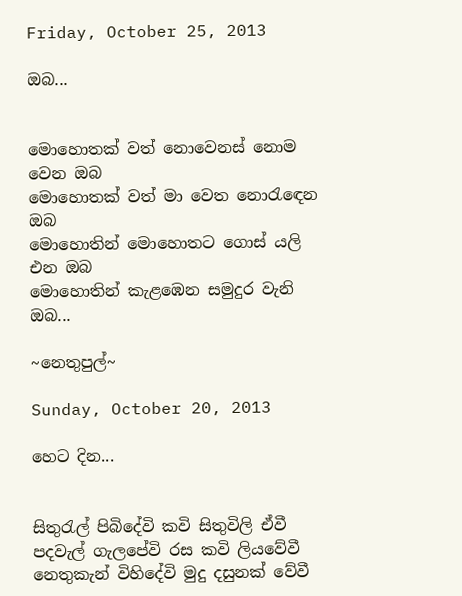Friday, October 25, 2013

ඔබ...


මොහොතක් වත් නොවෙනස් නොම වෙන ඔබ
මොහොතක් වත් මා වෙත නොරැඳෙන ඔබ
මොහොතින් මොහොතට ගොස් යලි එන ඔබ
මොහොතින් කැළඹෙන සමුදුර වැනි ඔබ...

~නෙතුපුල්~

Sunday, October 20, 2013

හෙට දින...


සිතුරැල් පිබිදේවි කවි සිතුවිලි ඒවී
පදවැල් ගැලපේවි රස කවි ලියවේවී
නෙතුකැන් විහිදේවි මුදු දසුනක් වේවී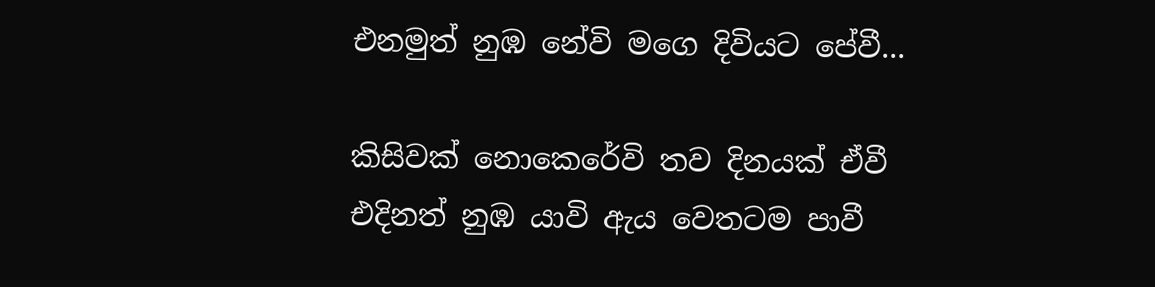එනමුත් නුඹ නේවි මගෙ දිවියට පේවී...

කිසිවක් නොකෙරේවි තව දිනයක් ඒවී
එදිනත් නුඹ යාවි ඇය වෙතටම පාවී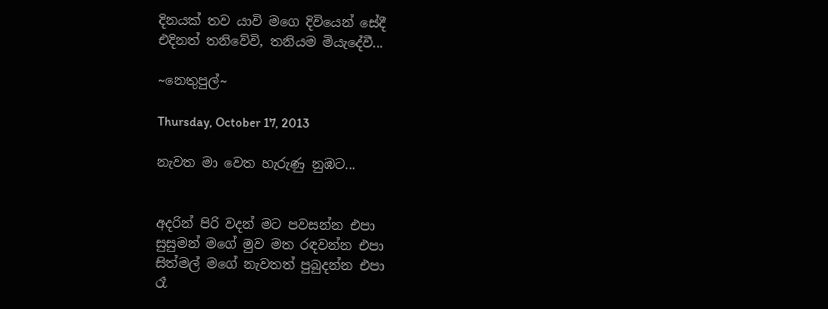දිනයක් තව යාවි මගෙ දිවියෙන් සේදී
එදිනත් තනිවේවි, තනියම මියැදේවී...

~නෙතුපුල්~

Thursday, October 17, 2013

නැවත මා වෙත හැරුණු නුඹට...


අදරින් පිරි වදන් මට පවසන්න එපා
සුසුමන් මගේ මුව මත රඳවන්න එපා
සිත්මල් මගේ නැවතත් පුබුදන්න එපා
රෑ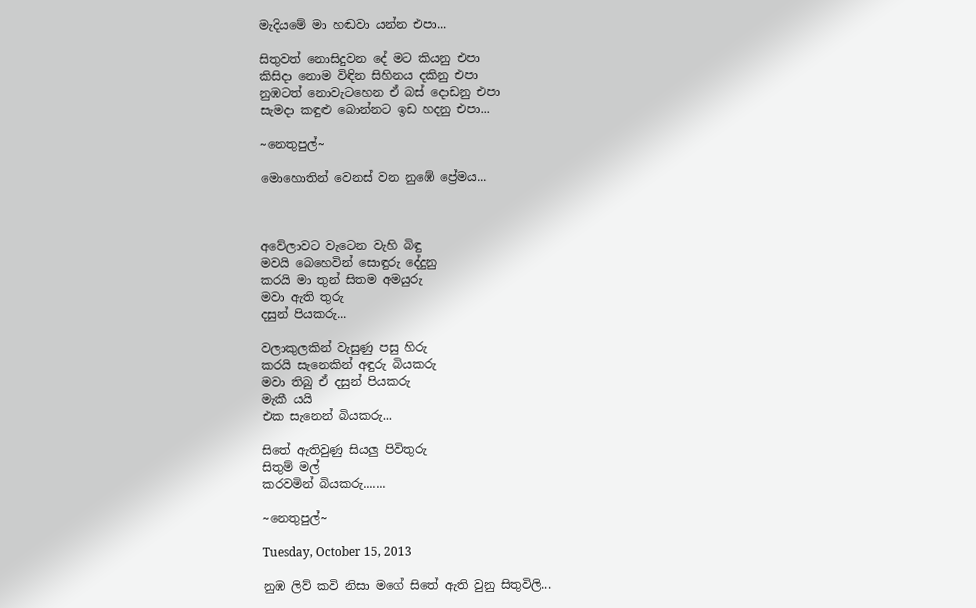මැදියමේ මා හඬවා යන්න එපා...

සිතුවත් නොසිදුවන දේ මට කියනු එපා
කිසිදා නොම විඳින සිහිනය දකිනු එපා
නුඹටත් නොවැටහෙන ඒ බස් දොඩනු එපා
සැමදා කඳුළු බොන්නට ඉඩ හදනු එපා...

~නෙතුපුල්~

මොහොතින් වෙනස් වන නුඹේ ප්‍රේමය...



අවේලාවට වැටෙන වැහි බිඳු
මවයි බෙහෙවින් සොඳුරු දේදුනු
කරයි මා තුන් සිතම අමයුරු
මවා ඇති තුරු
දසුන් පියකරු...

වලාකුලකින් වැසුණු පසු හිරු
කරයි සැනෙකින් අඳුරු බියකරු
මවා තිබු ඒ දසුන් පියකරු
මැකී යයි
එක සැනෙන් බියකරු...

සිතේ ඇතිවුණු සියලු පිවිතුරු
සිතුම් මල්
කරවමින් බියකරු.......

~නෙතුපුල්~

Tuesday, October 15, 2013

නුඹ ලිව් කවි නිසා මගේ සිතේ ඇති වුනු සිතුවිලි...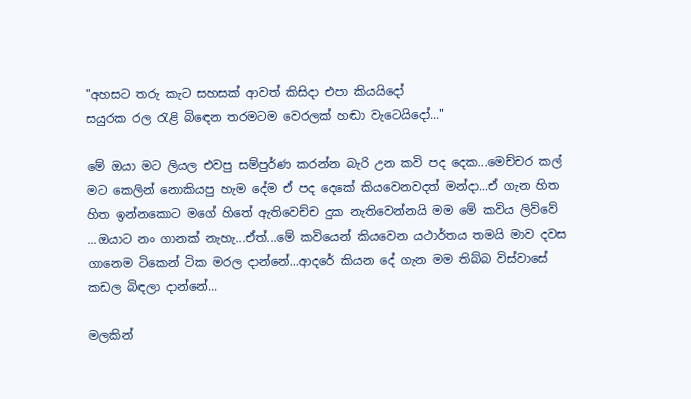"අහසට තරු කැට සහසක් ආවත් කිසිදා එපා කියයිදෝ
සයුරක රල රැළි බිඳෙන තරමටම වෙරලක් හඬා වැටෙයිදෝ..."

මේ ඔයා මට ලියල එවපු සම්පුර්ණ කරන්න බැරි උන කවි පද දෙක...මෙච්චර කල් මට කෙලින් නොකියපු හැම දේම ඒ පද දෙකේ කියවෙනවදත් මන්දා...ඒ ගැන හිත හිත ඉන්නකොට මගේ හිතේ ඇතිවෙච්ච දුක නැතිවෙන්නයි මම මේ කවිය ලිව්වේ ...ඔයාට නං ගානක් නැහැ...ඒත්...මේ කවියෙන් කියවෙන යථාර්තය තමයි මාව දවස ගානෙම ටිකෙන් ටික මරල දාන්නේ...ආදරේ කියන දේ ගැන මම තිබ්බ විස්වාසේ කඩල බිඳලා දාන්නේ...

මලකින්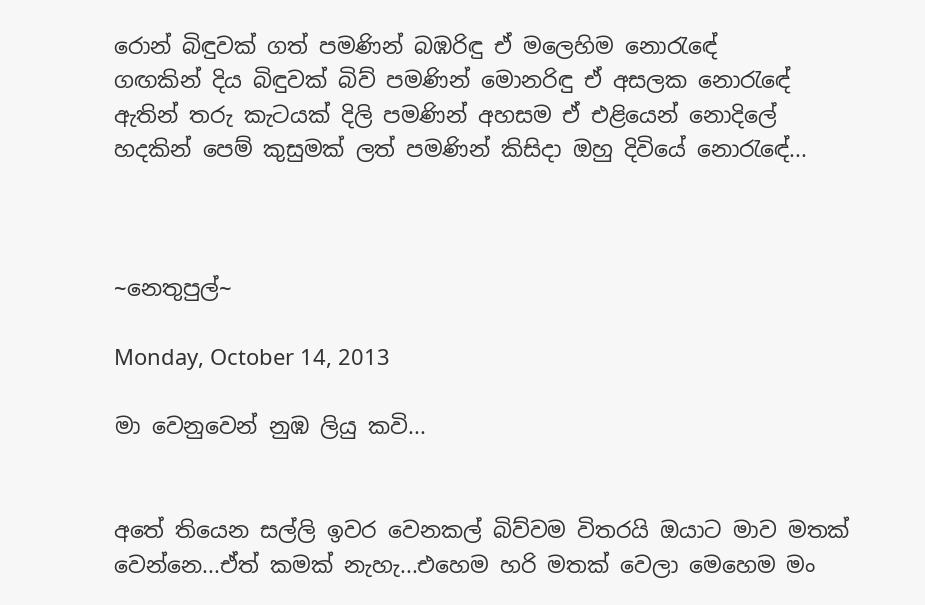රොන් බිඳුවක් ගත් පමණින් බඹරිඳු ඒ මලෙහිම නොරැඳේ
ගඟකින් දිය බිඳුවක් බිව් පමණින් මොනරිඳු ඒ අසලක නොරැඳේ
ඇතින් තරු කැටයක් දිලි පමණින් අහසම ඒ එළියෙන් නොදිලේ
හදකින් පෙම් කුසුමක් ලත් පමණින් කිසිදා ඔහු දිවියේ නොරැඳේ...



~නෙතුපුල්~

Monday, October 14, 2013

මා වෙනුවෙන් නුඹ ලියු කවි...


අතේ තියෙන සල්ලි ඉවර වෙනකල් බිව්වම විතරයි ඔයාට මාව මතක් වෙන්නෙ...ඒත් කමක් නැහැ...එහෙම හරි මතක් වෙලා මෙහෙම මං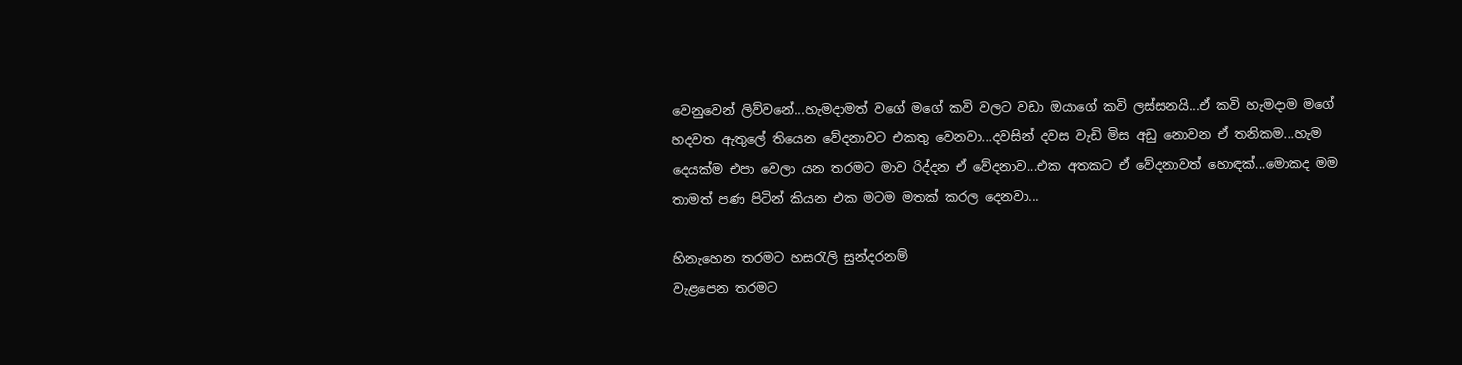වෙනුවෙන් ලිව්වනේ...හැමදාමත් වගේ මගේ කවි වලට වඩා ඔයාගේ කවි ලස්සනයි...ඒ කවි හැමදාම මගේ හදවත ඇතුලේ තියෙන වේදනාවට එකතු වෙනවා...දවසින් දවස වැඩි මිස අඩු නොවන ඒ තනිකම...හැම දෙයක්ම එපා වෙලා යන තරමට මාව රිද්දන ඒ වේදනාව...එක අතකට ඒ වේදනාවත් හොඳක්...මොකද මම තාමත් පණ පිටින් කියන එක මටම මතක් කරල දෙනවා...

හිනැහෙන තරමට හසරැලි සුන්දරනම්
වැළපෙන තරමට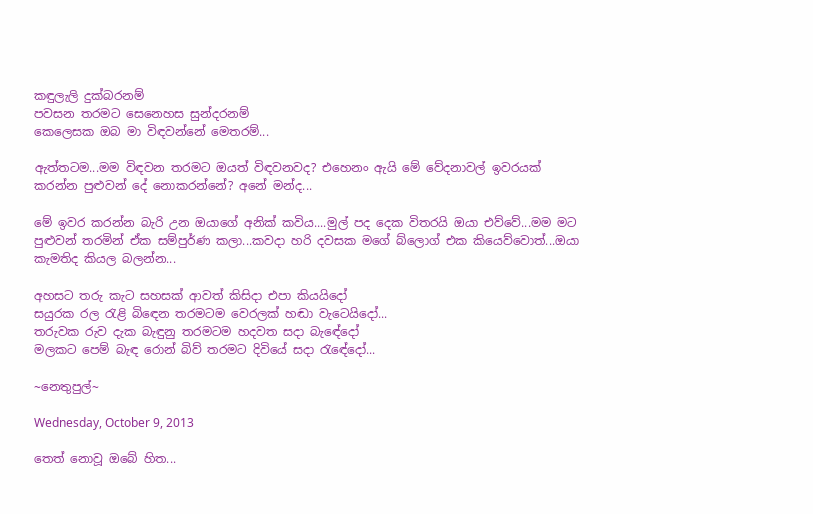කඳුලැලි දුක්බරනම්
පවසන තරමට සෙනෙහස සුන්දරනම්
කෙලෙසක ඔබ මා විඳවන්නේ මෙතරම්...

ඇත්තටම...මම විඳවන තරමට ඔයත් විඳවනවද? එහෙනං ඇයි මේ වේදනාවල් ඉවරයක් කරන්න පුළුවන් දේ නොකරන්නේ? අනේ මන්ද...

මේ ඉවර කරන්න බැරි උන ඔයාගේ අනික් කවිය....මුල් පද දෙක විතරයි ඔයා එව්වේ...මම මට පුළුවන් තරමින් ඒක සම්පුර්ණ කලා...කවදා හරි දවසක මගේ බ්ලොග් එක කියෙව්වොත්...ඔයා කැමතිද කියල බලන්න...

අහසට තරු කැට සහසක් ආවත් කිසිදා එපා කියයිදෝ
සයුරක රල රැළි බිඳෙන තරමටම වෙරලක් හඬා වැටෙයිදෝ...
තරුවක රුව දැක බැඳුනු තරමටම හදවත සදා බැඳේදෝ
මලකට පෙම් බැඳ රොන් බිව් තරමට දිවියේ සදා රැඳේදෝ...

~නෙතුපුල්~

Wednesday, October 9, 2013

තෙත් නොවූ ඔබේ හිත...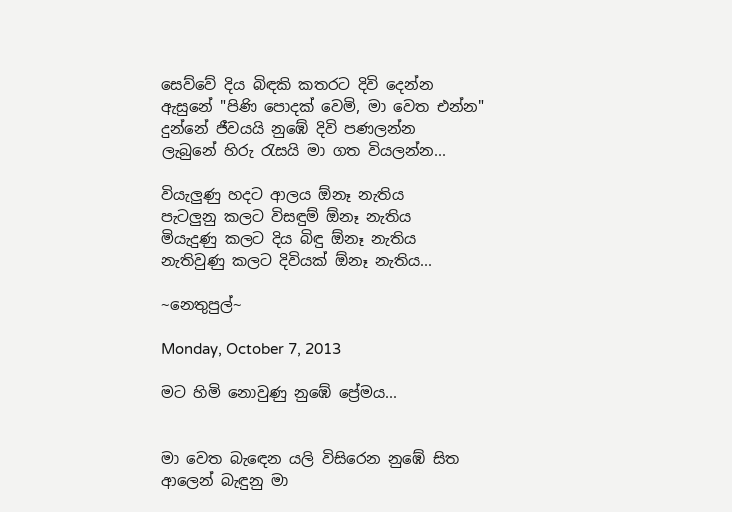සෙව්වේ දිය බිඳකි කතරට දිවි දෙන්න
ඇසුනේ "පිණි පොදක් වෙමි, මා වෙත එන්න"
දුන්නේ ජීවයයි නුඹේ දිවි පණලන්න
ලැබුනේ හිරු රැසයි මා ගත වියලන්න...

වියැලුණු හදට ආලය ඕනෑ නැතිය
පැටලුනු කලට විසඳුම් ඕනෑ නැතිය
මියැදුණු කලට දිය බිඳු ඕනෑ නැතිය
නැතිවුණු කලට දිවියක් ඕනෑ නැතිය...

~නෙතුපුල්~

Monday, October 7, 2013

මට හිමි නොවුණු නුඹේ ප්‍රේමය...


මා වෙත බැඳෙන යලි විසිරෙන නුඹේ සිත
ආලෙන් බැඳුනු මා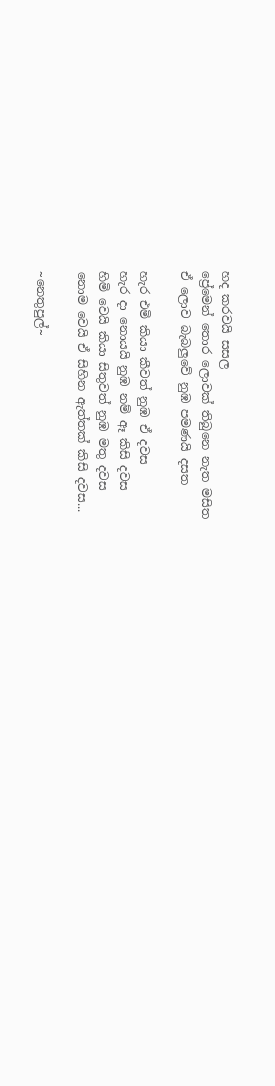හද කරවයි සසල
ප්‍රේමෙන් තොර ලොවක් තිබුනෙ නැත මසිත
ඒ ලොව බැබලුවේ නුඹ පමණයි දසත

හැර එමි කියා කීවත් නුඹ ඒ දවස
හැර දා නොයයි නුඹ නම් ඈ කිසි දවස
හිමි වෙයි කියා සිතුවත් නුඹ මතු දවස
නොම වෙයි ඒ සිහින ඇත්තක් කිසි දවස...

~නෙතුපුල්~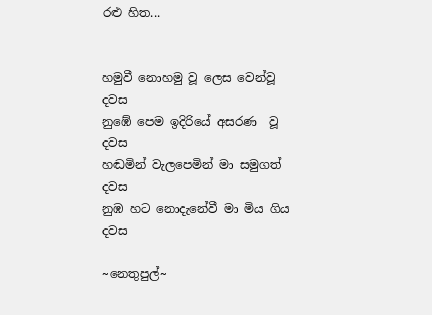රළු හිත...


හමුවී නොහමු වූ ලෙස වෙන්වූ දවස
නුඹේ පෙම ඉදිරියේ අසරණ  වූ දවස
හඬමින් වැලපෙමින් මා සමුගත් දවස
නුඹ හට නොදැනේවී මා මිය ගිය දවස

~නෙතුපුල්~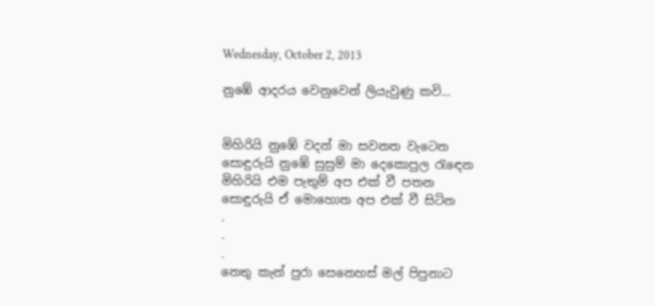Wednesday, October 2, 2013

නුඹේ ආදරය වෙනුවෙන් ලියැවුණු කවි...


මිහිරියි නුඹේ වදන් මා සවනත වැටෙන
සොඳුරුයි නුඹේ සුසුම් මා දෙකොපුල රැඳෙන
මිහිරියි එම පැතුම් අප එක් වී පතන
සොඳුරුයි ඒ මොහොත අප එක් වී සිටින
.
.
.
නෙතු කැන් පුරා සෙනෙහස් මල් පිපුනාට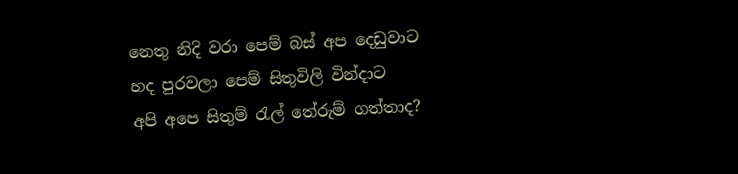නෙතු නිදි වරා පෙම් බස් අප දෙඩුවාට
හද පුරවලා පෙම් සිතුවිලි වින්දාට
අපි අපෙ සිතුම් රැල් තේරුම් ගත්තාද?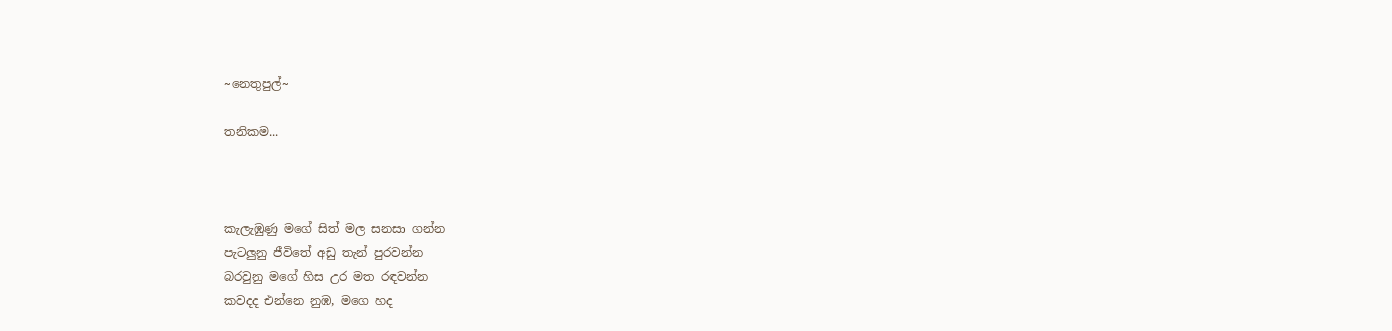~නෙතුපුල්~

තනිකම...



කැලැඹුණු මගේ සිත් මල සනසා ගන්න
පැටලුනු ජීවිතේ අඩු තැන් පුරවන්න
බරවුනු මගේ හිස උර මත රඳවන්න
කවදද එන්නෙ නුඹ, මගෙ හද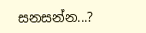සනසන්න...?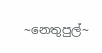~නෙතුපුල්~